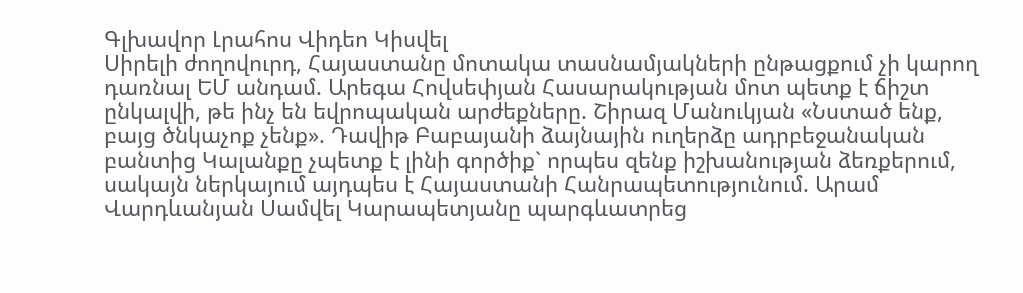Գլխավոր Լրահոս Վիդեո Կիսվել
Սիրելի ժողովուրդ, Հայաստանը մոտակա տասնամյակների ընթացքում չի կարող դառնալ ԵՄ անդամ. Արեգա Հովսեփյան Հասարակության մոտ պետք է ճիշտ ընկալվի, թե ինչ են եվրոպական արժեքները. Շիրազ Մանուկյան «Նստած ենք, բայց ծնկաչոք չենք». Դավիթ Բաբայանի ձայնային ուղերձը ադրբեջանական բանտից Կալանքը չպետք է լինի գործիք` որպես զենք իշխանության ձեռքերում, սակայն ներկայում այդպես է Հայաստանի Հանրապետությունում. Արամ Վարդևանյան Սամվել Կարապետյանը պարգևատրեց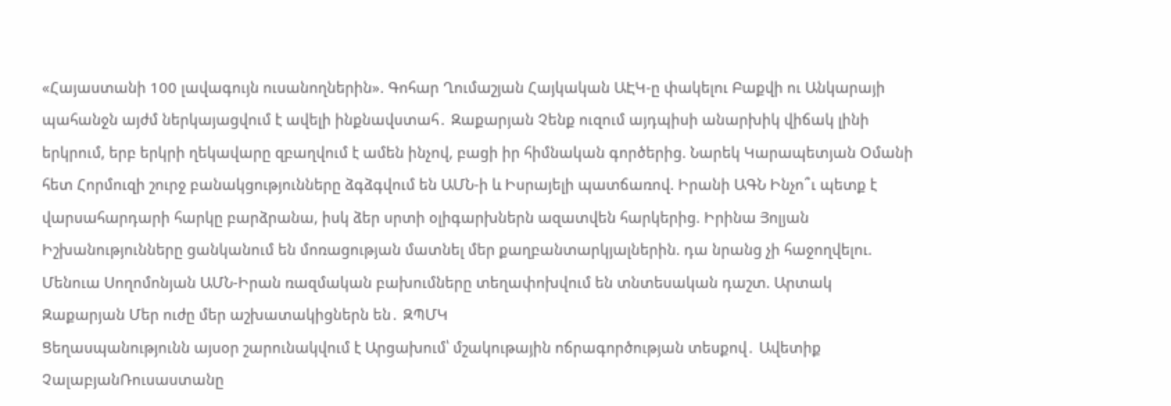«Հայաստանի 100 լավագույն ուսանողներին». Գոհար Ղումաշյան Հայկական ԱԷԿ-ը փակելու Բաքվի ու Անկարայի պահանջն այժմ ներկայացվում է ավելի ինքնավստահ․ Զաքարյան Չենք ուզում այդպիսի անարխիկ վիճակ լինի երկրում, երբ երկրի ղեկավարը զբաղվում է ամեն ինչով, բացի իր հիմնական գործերից. Նարեկ Կարապետյան Օմանի հետ Հորմուզի շուրջ բանակցությունները ձգձգվում են ԱՄՆ-ի և Իսրայելի պատճառով. Իրանի ԱԳՆ Ինչո՞ւ պետք է վարսահարդարի հարկը բարձրանա, իսկ ձեր սրտի օլիգարխներն ազատվեն հարկերից. Իրինա Յոլյան Իշխանությունները ցանկանում են մոռացության մատնել մեր քաղբանտարկյալներին. դա նրանց չի հաջողվելու. Մենուա Սողոմոնյան ԱՄՆ-Իրան ռազմական բախումները տեղափոխվում են տնտեսական դաշտ. Արտակ Զաքարյան Մեր ուժը մեր աշխատակիցներն են․ ԶՊՄԿ
Ցեղասպանությունն այսօր շարունակվում է Արցախում՝ մշակութային ոճրագործության տեսքով․ Ավետիք ՉալաբյանՌուսաստանը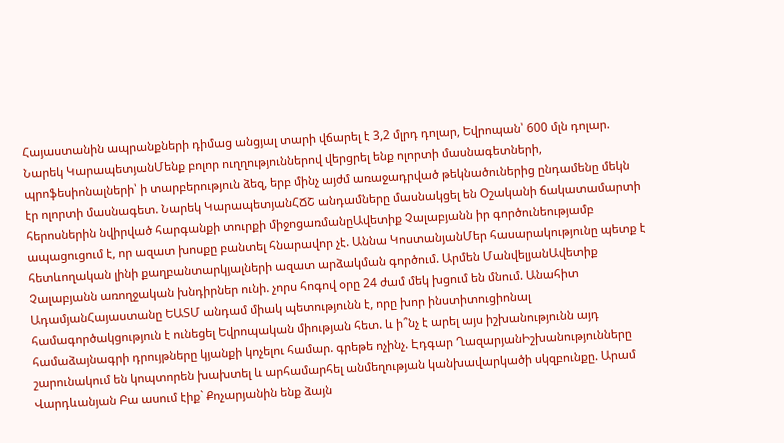Հայաստանին ապրանքների դիմաց անցյալ տարի վճարել է 3,2 մլրդ դոլար, Եվրոպան՝ 600 մլն դոլար. Նարեկ ԿարապետյանՄենք բոլոր ուղղություններով վերցրել ենք ոլորտի մասնագետների, պրոֆեսիոնալների՝ ի տարբերություն ձեզ, երբ մինչ այժմ առաջադրված թեկնածուներից ընդամենը մեկն էր ոլորտի մասնագետ. Նարեկ ԿարապետյանՀՃՇ անդամները մասնակցել են Օշականի ճակատամարտի հերոսներին նվիրված հարգանքի տուրքի միջոցառմանըԱվետիք Չալաբյանն իր գործունեությամբ ապացուցում է, որ ազատ խոսքը բանտել հնարավոր չէ. Աննա ԿոստանյանՄեր հասարակությունը պետք է հետևողական լինի քաղբանտարկյալների ազատ արձակման գործում. Արմեն ՄանվելյանԱվետիք Չալաբյանն առողջական խնդիրներ ունի. չորս հոգով օրը 24 ժամ մեկ խցում են մնում. Անահիտ ԱդամյանՀայաստանը ԵԱՏՄ անդամ միակ պետությունն է, որը խոր ինստիտուցիոնալ համագործակցություն է ունեցել Եվրոպական միության հետ. և ի՞նչ է արել այս իշխանությունն այդ համաձայնագրի դրույթները կյանքի կոչելու համար. գրեթե ոչինչ. Էդգար ՂազարյանԻշխանությունները շարունակում են կոպտորեն խախտել և արհամարհել անմեղության կանխավարկածի սկզբունքը. Արամ Վարդևանյան Բա ասում էիք` Քոչարյանին ենք ձայն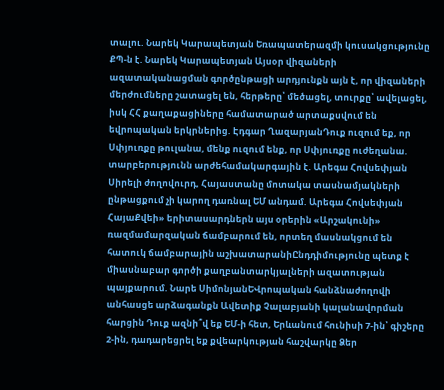տալու. Նարեկ Կարապետյան Եռապատերազմի կուսակցությունը ՔՊ-ն է. Նարեկ Կարապետյան Այսօր վիզաների ազատականացման գործընթացի արդյունքն այն է, որ վիզաների մերժումները շատացել են, հերթերը՝ մեծացել, տուրքը՝ ավելացել, իսկ ՀՀ քաղաքացիները համատարած արտաքսվում են եվրոպական երկրներից. Էդգար ՂազարյանԴուք ուզում եք, որ Սփյուռքը թուլանա, մենք ուզում ենք, որ Սփյուռքը ուժեղանա. տարբերությունն արժեհամակարգային է. Արեգա Հովսեփյան Սիրելի ժողովուրդ, Հայաստանը մոտակա տասնամյակների ընթացքում չի կարող դառնալ ԵՄ անդամ. Արեգա Հովսեփյան ՀայաՔվեի» երիտասարդներն այս օրերին «Արշակունի» ռազմամարզական ճամբարում են, որտեղ մասնակցում են հատուկ ճամբարային աշխատարանիԸնդդիմությունը պետք է միասնաբար գործի քաղբանտարկյալների ազատության պայքարում. Նարե ՍիմոնյանԵՎրոպական հանձնաժողովի անհասցե արձագանքն Ավետիք Չալաբյանի կալանավորման հարցին Դուք ազնի՞վ եք ԵՄ-ի հետ, Երևանում հունիսի 7-ին՝ գիշերը 2-ին, դադարեցրել եք քվեարկության հաշվարկը Ձեր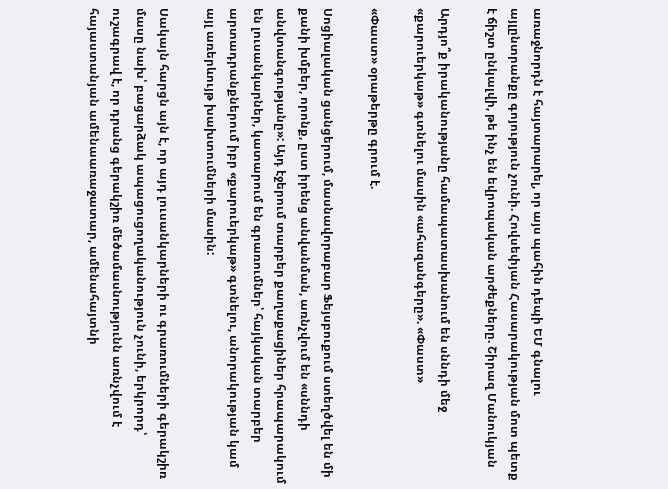առաջնորդն է հայտարարել, որ այս պահին դեպի ԵՄ գնալու այլընտրանքը գոյություն չունի. Հովսեփյան Հասարակության մոտ պետք է ճիշտ ընկալվի, թե ինչ են եվրոպական արժեքները. Շիրազ Մանուկյան

Արդյո՞ք իրականությանը համապատասխանում են սննդի մեջ «քարուերկաթ» գտնելու մասին «ահազանգերը». «Փաստ»

«Փաստ» օրաթերթը գրում է.

Սոցիալական ցանցերում, մասնավորաբար Ֆեյսբուքում ստեղծվել են մի քանի խմբեր, որոնք, ըստ իրենց անվանման, առնչվում են «սննդի անվտանգությանը»: Այդ էջերում տարբեր քաղաքացիներ հրապարակում են լուսանկարներ, կատարում են գրառումներ՝ հայկական տարբեր արտադրանքներում իբր «քարուերկաթ» գտնելու, անորակության կամ այլ առերևույթ խախտումների մասին:

Սակայն հարցն այն է, որ այդ լուսանկարների ու գրառումների գերակշիռ մասը նախ՝ բացարձակ ապացուցողականություն չունի, երկրորդ՝ ուշագրավ է, որ դրանց գերակշիռ մեծամասնությունն առնչվում է հայաստանյան ամենաառաջատար, ամենահայտնի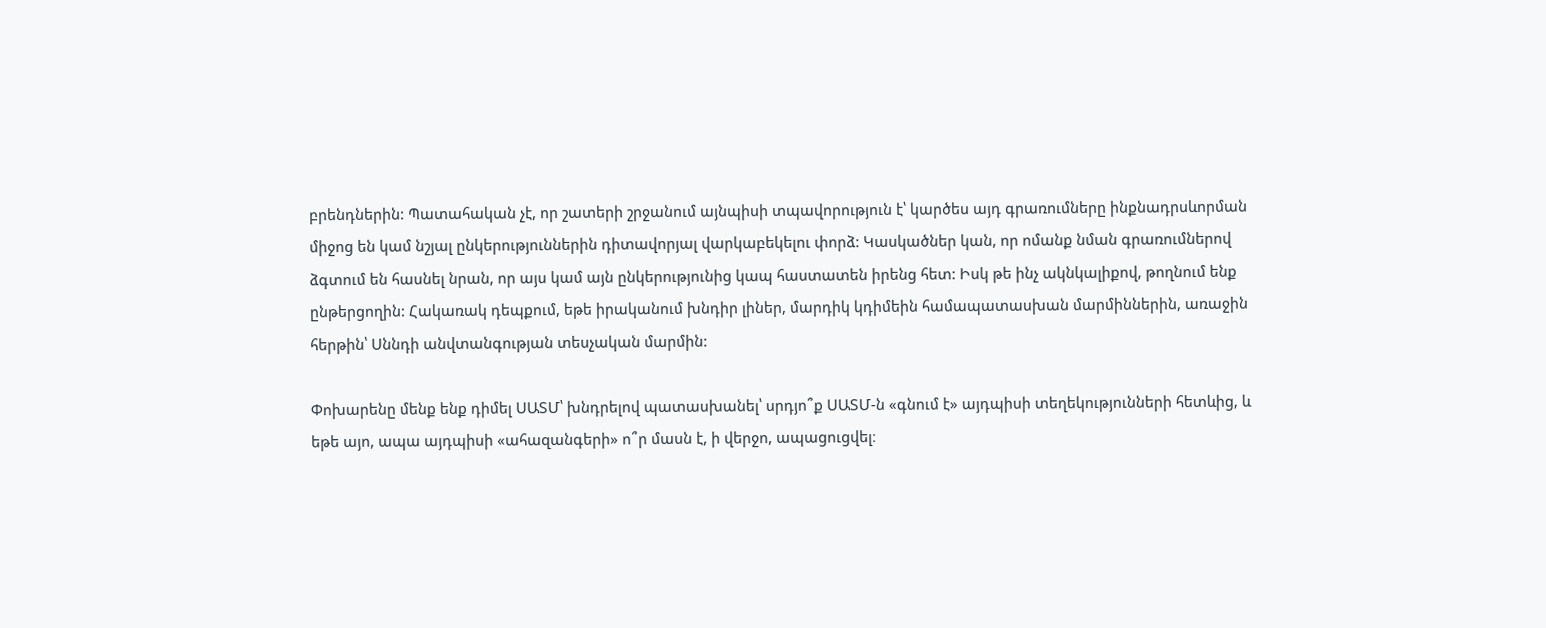բրենդներին: Պատահական չէ, որ շատերի շրջանում այնպիսի տպավորություն է՝ կարծես այդ գրառումները ինքնադրսևորման միջոց են կամ նշյալ ընկերություններին դիտավորյալ վարկաբեկելու փորձ: Կասկածներ կան, որ ոմանք նման գրառումներով ձգտում են հասնել նրան, որ այս կամ այն ընկերությունից կապ հաստատեն իրենց հետ: Իսկ թե ինչ ակնկալիքով, թողնում ենք ընթերցողին: Հակառակ դեպքում, եթե իրականում խնդիր լիներ, մարդիկ կդիմեին համապատասխան մարմիններին, առաջին հերթին՝ Սննդի անվտանգության տեսչական մարմին:

Փոխարենը մենք ենք դիմել ՍԱՏՄ՝ խնդրելով պատասխանել՝ սրդյո՞ք ՍԱՏՄ-ն «գնում է» այդպիսի տեղեկությունների հետևից, և եթե այո, ապա այդպիսի «ահազանգերի» ո՞ր մասն է, ի վերջո, ապացուցվել։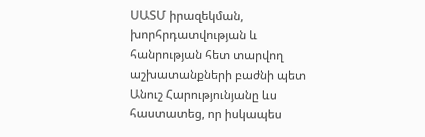ՍԱՏՄ իրազեկման, խորհրդատվության և հանրության հետ տարվող աշխատանքների բաժնի պետ Անուշ Հարությունյանը ևս հաստատեց, որ իսկապես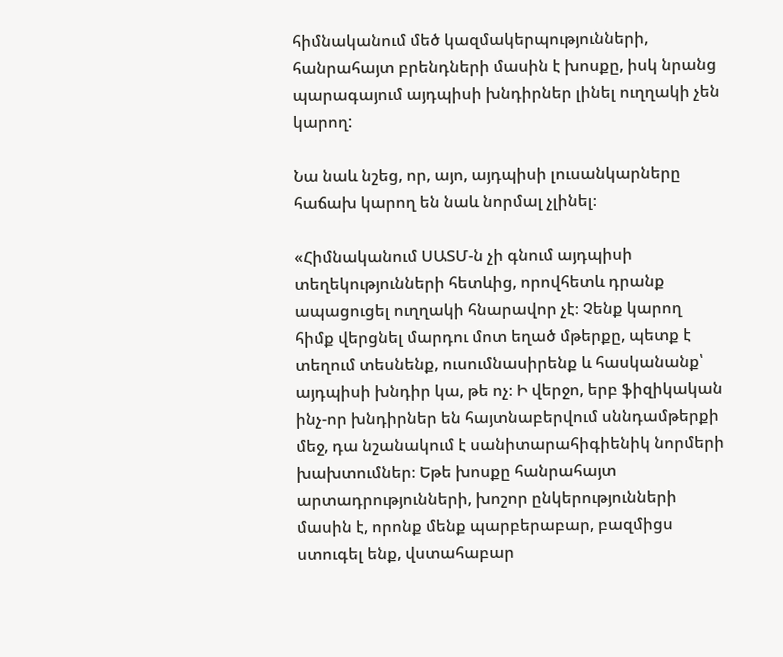հիմնականում մեծ կազմակերպությունների, հանրահայտ բրենդների մասին է խոսքը, իսկ նրանց պարագայում այդպիսի խնդիրներ լինել ուղղակի չեն կարող:

Նա նաև նշեց, որ, այո, այդպիսի լուսանկարները հաճախ կարող են նաև նորմալ չլինել։

«Հիմնականում ՍԱՏՄ-ն չի գնում այդպիսի տեղեկությունների հետևից, որովհետև դրանք ապացուցել ուղղակի հնարավոր չէ։ Չենք կարող հիմք վերցնել մարդու մոտ եղած մթերքը, պետք է տեղում տեսնենք, ուսումնասիրենք և հասկանանք՝ այդպիսի խնդիր կա, թե ոչ։ Ի վերջո, երբ ֆիզիկական ինչ-որ խնդիրներ են հայտնաբերվում սննդամթերքի մեջ, դա նշանակում է սանիտարահիգիենիկ նորմերի խախտումներ։ Եթե խոսքը հանրահայտ արտադրությունների, խոշոր ընկերությունների մասին է, որոնք մենք պարբերաբար, բազմիցս ստուգել ենք, վստահաբար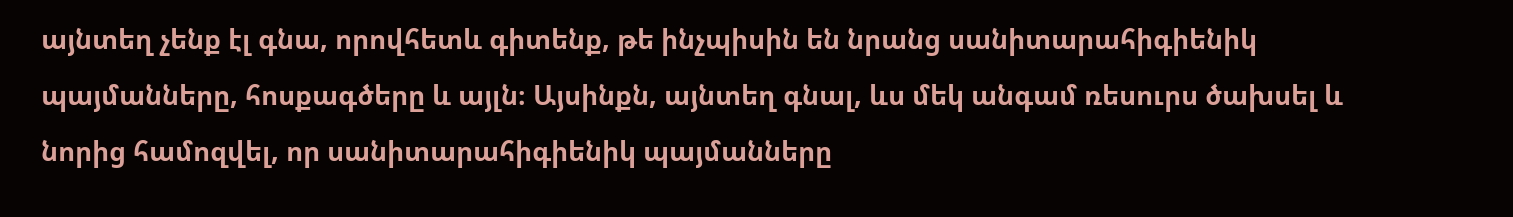այնտեղ չենք էլ գնա, որովհետև գիտենք, թե ինչպիսին են նրանց սանիտարահիգիենիկ պայմանները, հոսքագծերը և այլն։ Այսինքն, այնտեղ գնալ, ևս մեկ անգամ ռեսուրս ծախսել և նորից համոզվել, որ սանիտարահիգիենիկ պայմանները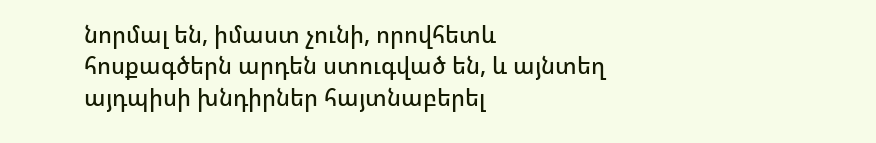նորմալ են, իմաստ չունի, որովհետև հոսքագծերն արդեն ստուգված են, և այնտեղ այդպիսի խնդիրներ հայտնաբերել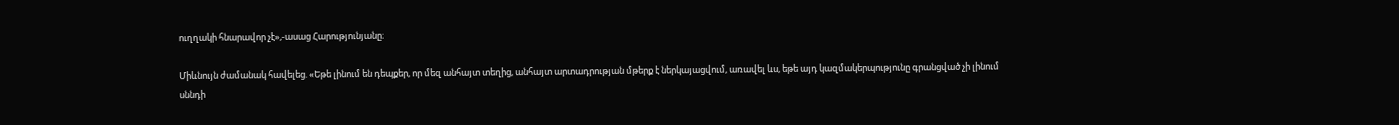ուղղակի հնարավոր չէ»,-ասաց Հարությունյանը։

Միևնույն ժամանակ հավելեց. «Եթե լինում են դեպքեր, որ մեզ անհայտ տեղից, անհայտ արտադրության մթերք է ներկայացվում, առավել ևս, եթե այդ կազմակերպությունը գրանցված չի լինում սննդի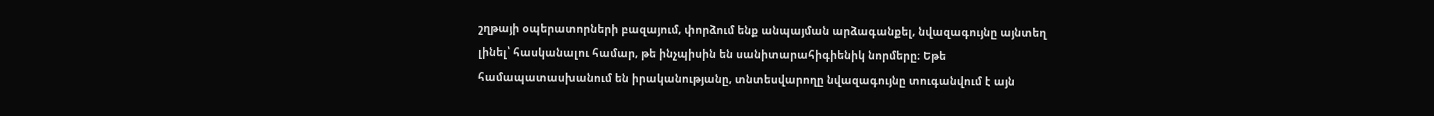շղթայի օպերատորների բազայում, փորձում ենք անպայման արձագանքել, նվազագույնը այնտեղ լինել՝ հասկանալու համար, թե ինչպիսին են սանիտարահիգիենիկ նորմերը։ Եթե համապատասխանում են իրականությանը, տնտեսվարողը նվազագույնը տուգանվում է այն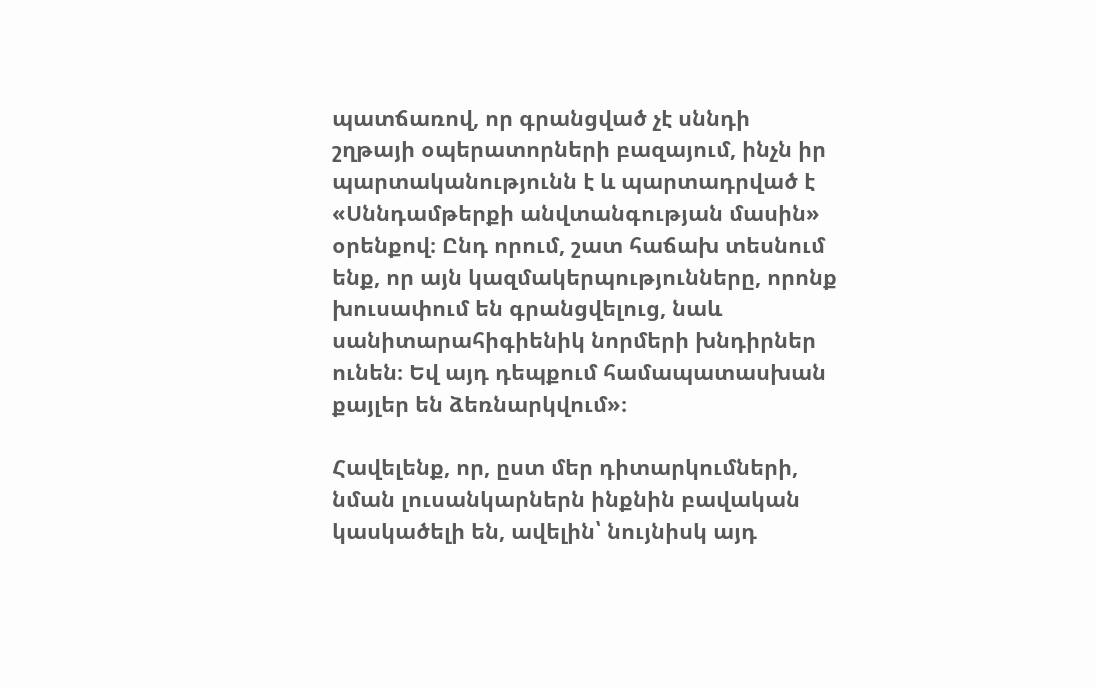պատճառով, որ գրանցված չէ սննդի շղթայի օպերատորների բազայում, ինչն իր պարտականությունն է և պարտադրված է «Սննդամթերքի անվտանգության մասին» օրենքով։ Ընդ որում, շատ հաճախ տեսնում ենք, որ այն կազմակերպությունները, որոնք խուսափում են գրանցվելուց, նաև սանիտարահիգիենիկ նորմերի խնդիրներ ունեն։ Եվ այդ դեպքում համապատասխան քայլեր են ձեռնարկվում»։

Հավելենք, որ, ըստ մեր դիտարկումների, նման լուսանկարներն ինքնին բավական կասկածելի են, ավելին՝ նույնիսկ այդ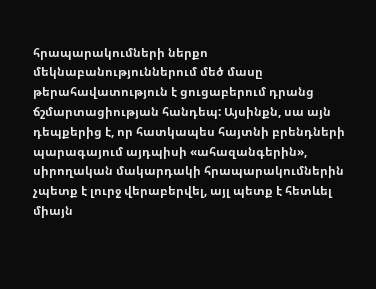հրապարակումների ներքո մեկնաբանություններում մեծ մասը թերահավատություն է ցուցաբերում դրանց ճշմարտացիության հանդեպ: Այսինքն, սա այն դեպքերից է, որ հատկապես հայտնի բրենդների պարագայում այդպիսի «ահազանգերին», սիրողական մակարդակի հրապարակումներին չպետք է լուրջ վերաբերվել, այլ պետք է հետևել միայն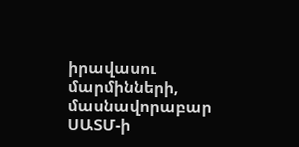իրավասու մարմինների, մասնավորաբար ՍԱՏՄ-ի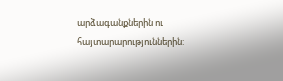արձագանքներին ու հայտարարություններին: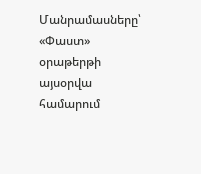Մանրամասները՝ «Փաստ» օրաթերթի այսօրվա համարում